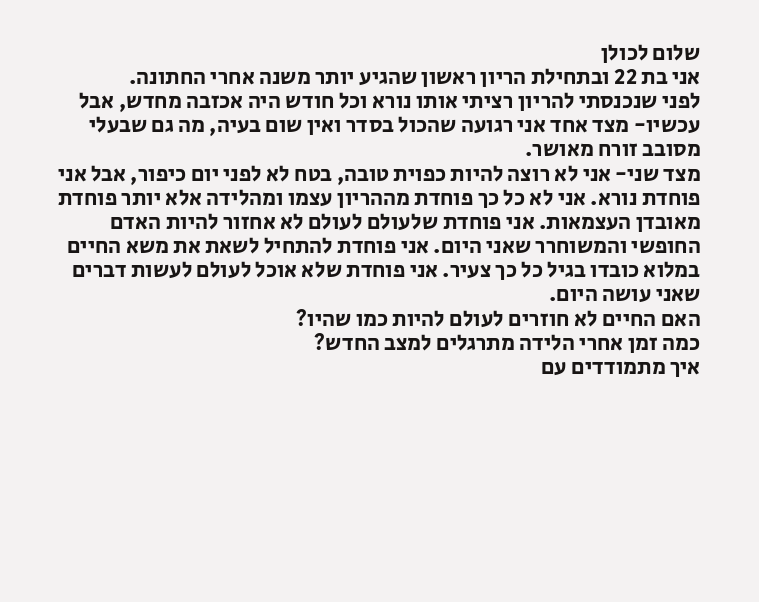שלום לכולן
אני בת 22 ובתחילת הריון ראשון שהגיע יותר משנה אחרי החתונה.
לפני שנכנסתי להריון רציתי אותו נורא וכל חודש היה אכזבה מחדש, אבל עכשיו- מצד אחד אני רגועה שהכול בסדר ואין שום בעיה, מה גם שבעלי מסובב זורח מאושר.
מצד שני- אני לא רוצה להיות כפוית טובה, בטח לא לפני יום כיפור, אבל אני פוחדת נורא. אני לא כל כך פוחדת מההריון עצמו ומהלידה אלא יותר פוחדת מאובדן העצמאות. אני פוחדת שלעולם לעולם לא אחזור להיות האדם החופשי והמשוחרר שאני היום. אני פוחדת להתחיל לשאת את משא החיים במלוא כובדו בגיל כל כך צעיר. אני פוחדת שלא אוכל לעולם לעשות דברים שאני עושה היום.
האם החיים לא חוזרים לעולם להיות כמו שהיו?
כמה זמן אחרי הלידה מתרגלים למצב החדש?
איך מתמודדים עם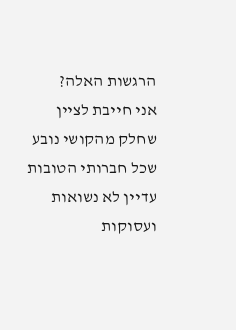הרגשות האלה?
אני חייבת לציין שחלק מהקושי נובע שכל חברותי הטובות עדיין לא נשואות ועסוקות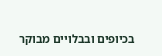בכיופים ובבלויים מבוקר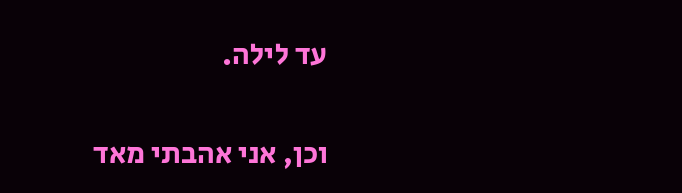עד לילה.


וכן, אני אהבתי מאד